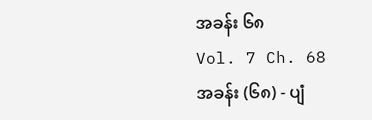အခန်း ၆၈
Vol. 7 Ch. 68
အခန်း (၆၈) - ပျံ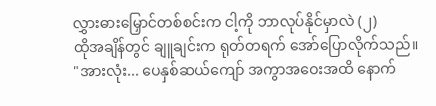လွှားဓားမြှောင်တစ်စင်းက ငါ့ကို ဘာလုပ်နိုင်မှာလဲ (၂)
ထိုအချိန်တွင် ချူချင်းက ရုတ်တရက် အော်ပြောလိုက်သည်။
"အားလုံး... ပေနှစ်ဆယ်ကျော် အကွာအဝေးအထိ နောက်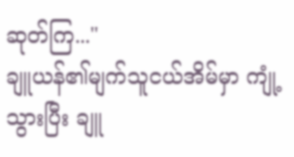ဆုတ်ကြ..."
ချူယန်၏မျက်သူငယ်အိမ်မှာ ကျုံ့သွားပြီး ချူ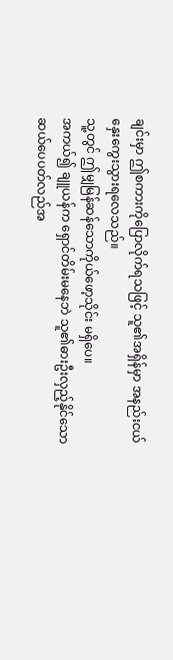ချင်းမှာ ဤစကားကိုပြောလိုက်ရသဖြင့် သူ၏အရှိန်မှာ အနည်းငယ် နှေးကွေးသွားရလေသည်။
သူ့တွင် ဤမျှမြန်ဆန်သောကိုယ်ဖော့သိုင်း မရှိပေ။
အကယ်၍ ချူယန်က ရှောင်တိမ်းမနေဘဲ သူ၏ဓားဦးလှည့်နိုင်သော ဆယ်ပေပတ်လည်အ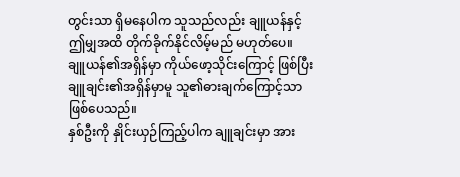တွင်းသာ ရှိမနေပါက သူသည်လည်း ချူယန်နှင့် ဤမျှအထိ တိုက်ခိုက်နိုင်လိမ့်မည် မဟုတ်ပေ။
ချူယန်၏အရှိန်မှာ ကိုယ်ဖော့သိုင်းကြောင့် ဖြစ်ပြီး ချူချင်း၏အရှိန်မှာမူ သူ၏ဓားချက်ကြောင့်သာ ဖြစ်ပေသည်။
နှစ်ဦးကို နှိုင်းယှဉ်ကြည့်ပါက ချူချင်းမှာ အား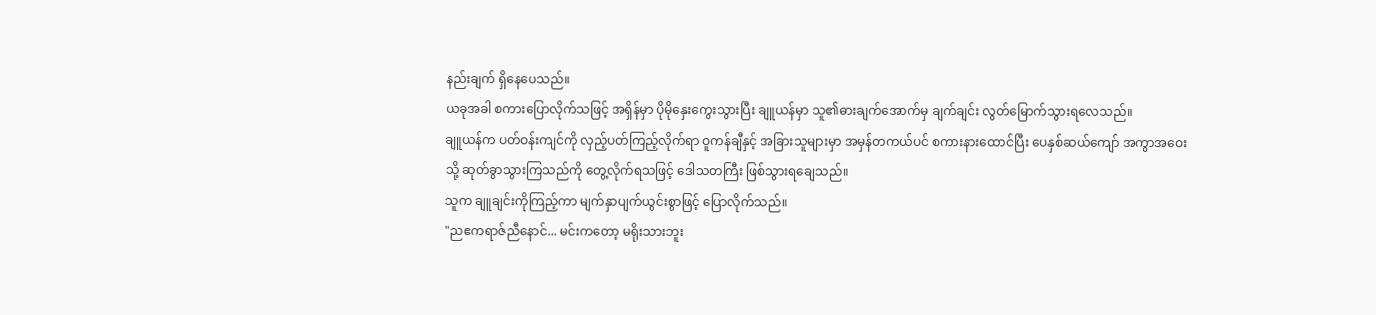နည်းချက် ရှိနေပေသည်။
ယခုအခါ စကားပြောလိုက်သဖြင့် အရှိန်မှာ ပိုမိုနှေးကွေးသွားပြီး ချူယန်မှာ သူ၏ဓားချက်အောက်မှ ချက်ချင်း လွတ်မြောက်သွားရလေသည်။
ချူယန်က ပတ်ဝန်းကျင်ကို လှည့်ပတ်ကြည့်လိုက်ရာ ဝူကန်ချီနှင့် အခြားသူများမှာ အမှန်တကယ်ပင် စကားနားထောင်ပြီး ပေနှစ်ဆယ်ကျော် အကွာအဝေးသို့ ဆုတ်ခွာသွားကြသည်ကို တွေ့လိုက်ရသဖြင့် ဒေါသတကြီး ဖြစ်သွားရချေသည်။
သူက ချူချင်းကိုကြည့်ကာ မျက်နှာပျက်ယွင်းစွာဖြင့် ပြောလိုက်သည်။
"ညဧကရာဇ်ညီနောင်... မင်းကတော့ မရိုးသားဘူး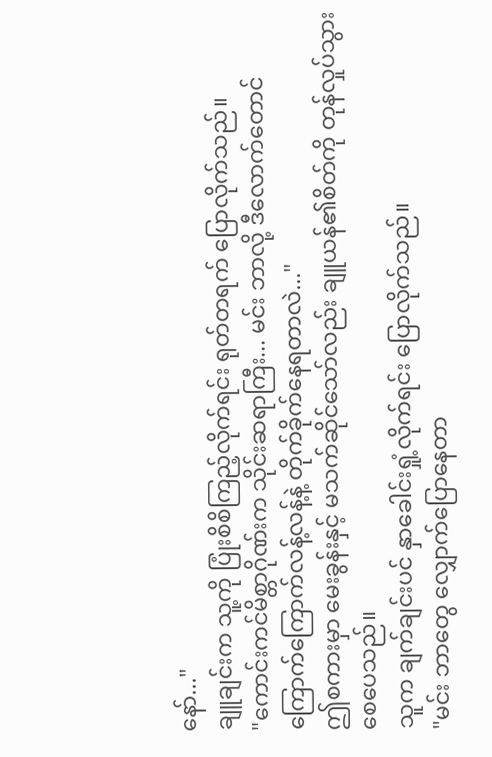နော်..."
ချူချင်းက သူ့ကို ပြုံးစိစိကြည့်လိုက်ရင်း ရုတ်တရက် ပြောလိုက်သည်။
"ကောင်းကင်မိစ္တာဂိုဏ်းက သိုင်းဆရာကြီး... မင်း ဘာလို့ ဒီလောက်တောင် ကြောက်ကြောက်လန့်လန့်နဲ့ တိုက်ခိုက်နေရတာလဲ..."
ဤစကားမှာ မေးခွန်းနှင့် မသက်ဆိုင်သော်လည်း ချူယန်၏စိတ်ကို တုန်လှုပ်သွားစေပေသည်။
သူက ချက်ချင်းပင် နှာခေါင်းရှုံ့လိုက်ရင်း ပြောလိုက်သည်။
"မင်း ဘာတွေ လျှောက်ပြောနေတာ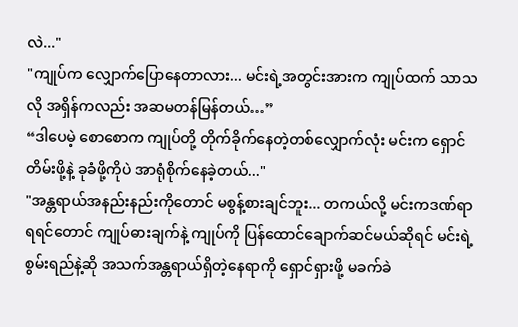လဲ..."
"ကျုပ်က လျှောက်ပြောနေတာလား... မင်းရဲ့အတွင်းအားက ကျုပ်ထက် သာသလို အရှိန်ကလည်း အဆမတန်မြန်တယ်…”
“ဒါပေမဲ့ စောစောက ကျုပ်တို့ တိုက်ခိုက်နေတဲ့တစ်လျှောက်လုံး မင်းက ရှောင်တိမ်းဖို့နဲ့ ခုခံဖို့ကိုပဲ အာရုံစိုက်နေခဲ့တယ်..."
"အန္တရာယ်အနည်းနည်းကိုတောင် မစွန့်စားချင်ဘူး... တကယ်လို့ မင်းကဒဏ်ရာရရင်တောင် ကျုပ်ဓားချက်နဲ့ ကျုပ်ကို ပြန်ထောင်ချောက်ဆင်မယ်ဆိုရင် မင်းရဲ့ စွမ်းရည်နဲ့ဆို အသက်အန္တရာယ်ရှိတဲ့နေရာကို ရှောင်ရှားဖို့ မခက်ခဲ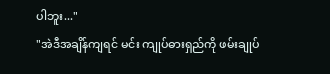ပါဘူး..."
"အဲဒီအချိန်ကျရင် မင်း ကျုပ်ဓားရှည်ကို ဖမ်းချုပ်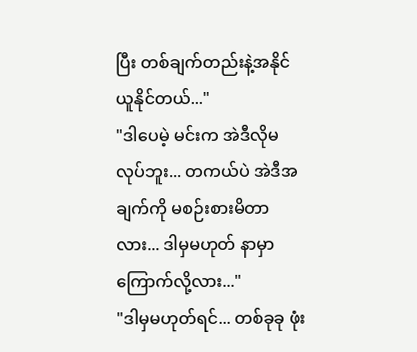ပြီး တစ်ချက်တည်းနဲ့အနိုင်ယူနိုင်တယ်..."
"ဒါပေမဲ့ မင်းက အဲဒီလိုမလုပ်ဘူး... တကယ်ပဲ အဲဒီအချက်ကို မစဉ်းစားမိတာလား... ဒါမှမဟုတ် နာမှာကြောက်လို့လား..."
"ဒါမှမဟုတ်ရင်... တစ်ခုခု ဖုံး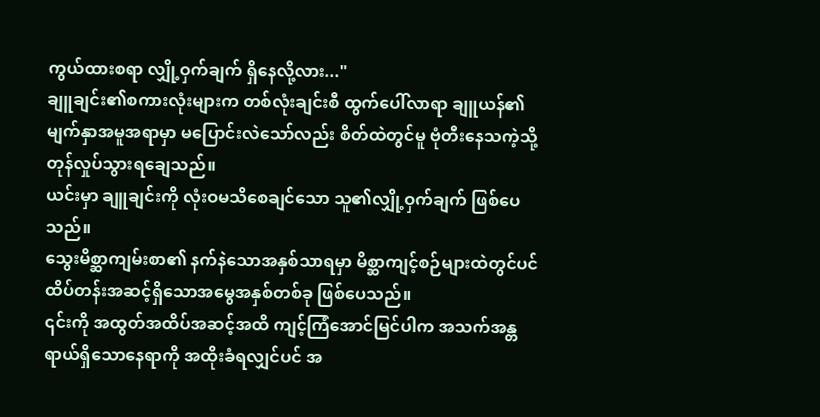ကွယ်ထားစရာ လျှို့ဝှက်ချက် ရှိနေလို့လား..."
ချူချင်း၏စကားလုံးများက တစ်လုံးချင်းစီ ထွက်ပေါ်လာရာ ချူယန်၏မျက်နှာအမူအရာမှာ မပြောင်းလဲသော်လည်း စိတ်ထဲတွင်မူ ဗုံတီးနေသကဲ့သို့ တုန်လှုပ်သွားရချေသည်။
ယင်းမှာ ချူချင်းကို လုံးဝမသိစေချင်သော သူ၏လျှို့ဝှက်ချက် ဖြစ်ပေသည်။
သွေးမိစ္ဆာကျမ်းစာ၏ နက်နဲသောအနှစ်သာရမှာ မိစ္ဆာကျင့်စဉ်များထဲတွင်ပင် ထိပ်တန်းအဆင့်ရှိသောအမွေအနှစ်တစ်ခု ဖြစ်ပေသည်။
၎င်းကို အထွတ်အထိပ်အဆင့်အထိ ကျင့်ကြံအောင်မြင်ပါက အသက်အန္တရာယ်ရှိသောနေရာကို အထိုးခံရလျှင်ပင် အ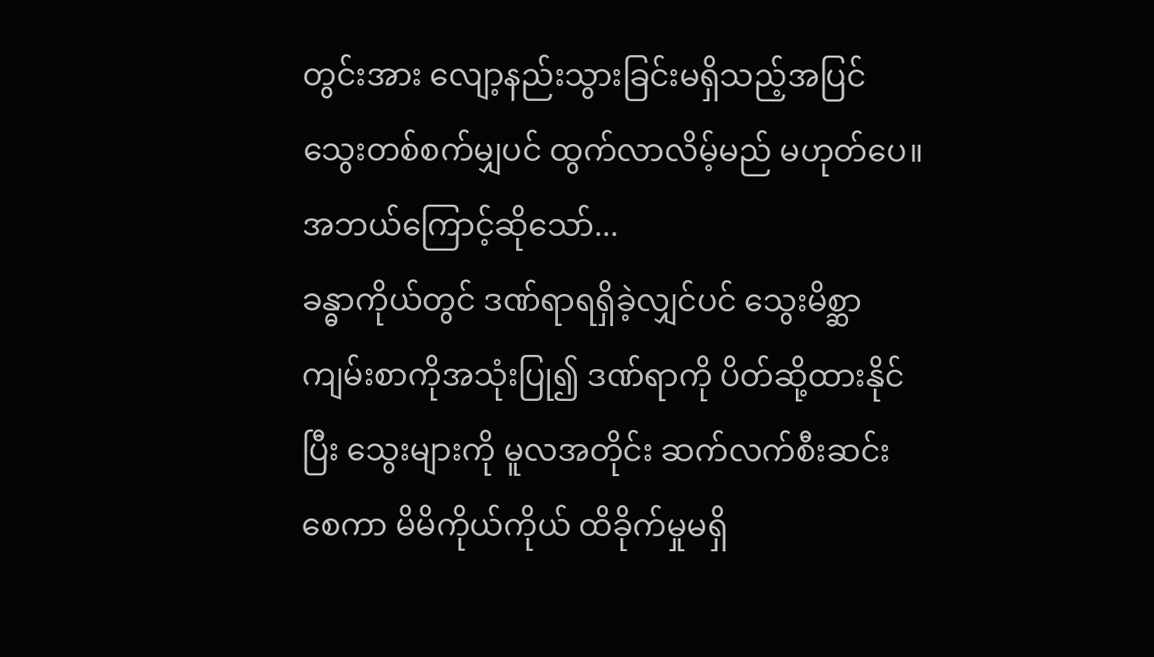တွင်းအား လျော့နည်းသွားခြင်းမရှိသည့်အပြင် သွေးတစ်စက်မျှပင် ထွက်လာလိမ့်မည် မဟုတ်ပေ။
အဘယ်ကြောင့်ဆိုသော်...
ခန္ဓာကိုယ်တွင် ဒဏ်ရာရရှိခဲ့လျှင်ပင် သွေးမိစ္ဆာကျမ်းစာကိုအသုံးပြု၍ ဒဏ်ရာကို ပိတ်ဆို့ထားနိုင်ပြီး သွေးများကို မူလအတိုင်း ဆက်လက်စီးဆင်းစေကာ မိမိကိုယ်ကိုယ် ထိခိုက်မှုမရှိ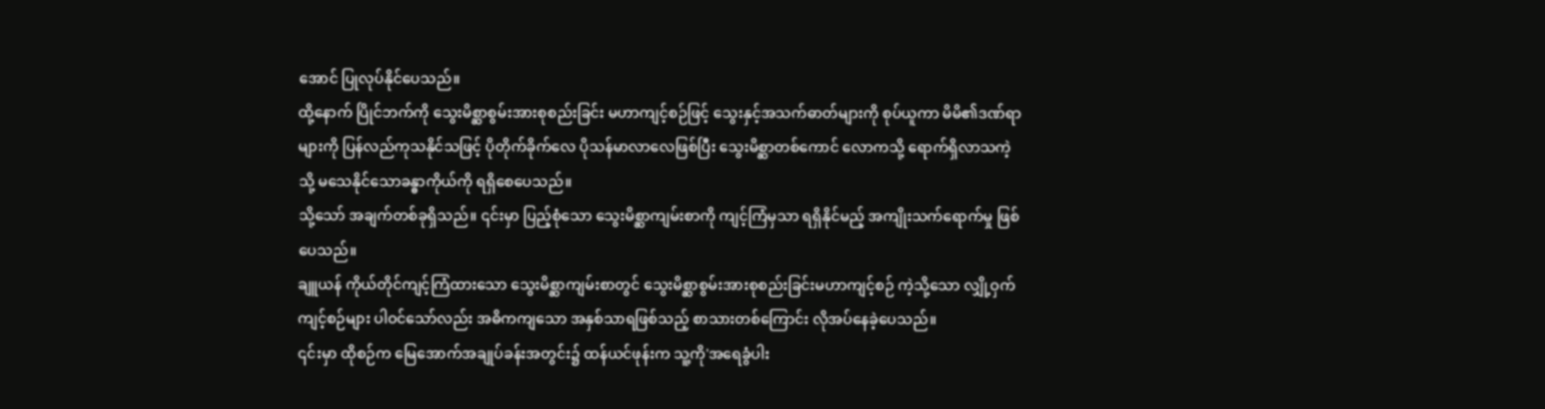အောင် ပြုလုပ်နိုင်ပေသည်။
ထို့နောက် ပြိုင်ဘက်ကို သွေးမိစ္ဆာစွမ်းအားစုစည်းခြင်း မဟာကျင့်စဉ်ဖြင့် သွေးနှင့်အသက်ဓာတ်များကို စုပ်ယူကာ မိမိ၏ဒဏ်ရာများကို ပြန်လည်ကုသနိုင်သဖြင့် ပိုတိုက်ခိုက်လေ ပိုသန်မာလာလေဖြစ်ပြီး သွေးမိစ္ဆာတစ်ကောင် လောကသို့ ရောက်ရှိလာသကဲ့သို့ မသေနိုင်သောခန္ဓာကိုယ်ကို ရရှိစေပေသည်။
သို့သော် အချက်တစ်ခုရှိသည်။ ၎င်းမှာ ပြည့်စုံသော သွေးမိစ္ဆာကျမ်းစာကို ကျင့်ကြံမှသာ ရရှိနိုင်မည့် အကျိုးသက်ရောက်မှု ဖြစ်ပေသည်။
ချူယန် ကိုယ်တိုင်ကျင့်ကြံထားသော သွေးမိစ္ဆာကျမ်းစာတွင် သွေးမိစ္ဆာစွမ်းအားစုစည်းခြင်းမဟာကျင့်စဉ် ကဲ့သို့သော လျှို့ဝှက်ကျင့်စဉ်များ ပါဝင်သော်လည်း အဓိကကျသော အနှစ်သာရဖြစ်သည့် စာသားတစ်ကြောင်း လိုအပ်နေခဲ့ပေသည်။
၎င်းမှာ ထိုစဉ်က မြေအောက်အချုပ်ခန်းအတွင်း၌ ထန်ယင်ဖုန်းက သူ့ကို'အရေခွံပါး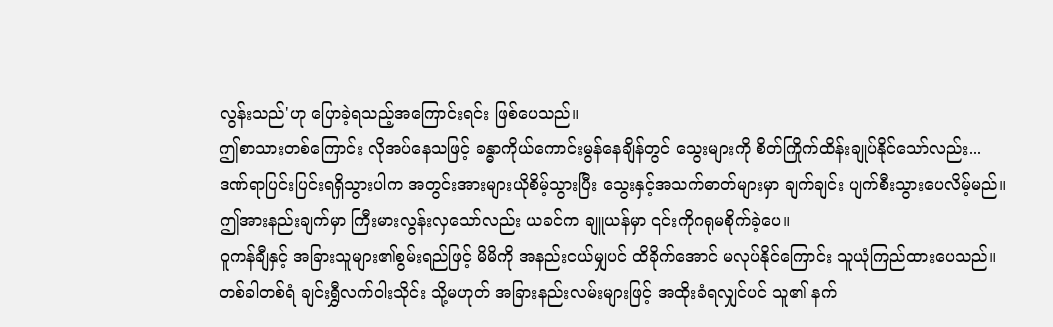လွန်းသည်'ဟု ပြောခဲ့ရသည့်အကြောင်းရင်း ဖြစ်ပေသည်။
ဤစာသားတစ်ကြောင်း လိုအပ်နေသဖြင့် ခန္ဓာကိုယ်ကောင်းမွန်နေချိန်တွင် သွေးများကို စိတ်ကြိုက်ထိန်းချုပ်နိုင်သော်လည်း...
ဒဏ်ရာပြင်းပြင်းရရှိသွားပါက အတွင်းအားများယိုစိမ့်သွားပြီး သွေးနှင့်အသက်ဓာတ်များမှာ ချက်ချင်း ပျက်စီးသွားပေလိမ့်မည်။
ဤအားနည်းချက်မှာ ကြီးမားလွန်းလှသော်လည်း ယခင်က ချူယန်မှာ ၎င်းကိုဂရုမစိုက်ခဲ့ပေ။
ဝူကန်ချီနှင့် အခြားသူများ၏စွမ်းရည်ဖြင့် မိမိကို အနည်းငယ်မျှပင် ထိခိုက်အောင် မလုပ်နိုင်ကြောင်း သူယုံကြည်ထားပေသည်။
တစ်ခါတစ်ရံ ချင်းရွှီလက်ဝါးသိုင်း သို့မဟုတ် အခြားနည်းလမ်းများဖြင့် အထိုးခံရလျှင်ပင် သူ၏ နက်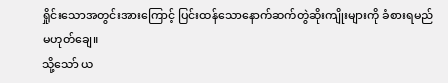ရှိုင်းသောအတွင်းအားကြောင့် ပြင်းထန်သောနောက်ဆက်တွဲဆိုးကျိုးများကို ခံစားရမည် မဟုတ်ချေ။
သို့သော် ယ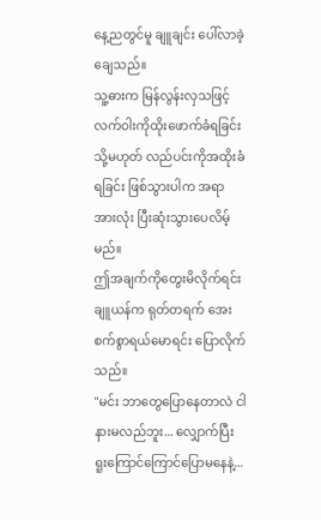နေ့ညတွင်မူ ချူချင်း ပေါ်လာခဲ့ချေသည်။
သူ့ဓားက မြန်လွန်းလှသဖြင့် လက်ဝါးကိုထိုးဖောက်ခံရခြင်း သို့မဟုတ် လည်ပင်းကိုအထိုးခံရခြင်း ဖြစ်သွားပါက အရာအားလုံး ပြီးဆုံးသွားပေလိမ့်မည်။
ဤအချက်ကိုတွေးမိလိုက်ရင်း ချူယန်က ရုတ်တရက် အေးစက်စွာရယ်မောရင်း ပြောလိုက်သည်။
"မင်း ဘာတွေပြောနေတာလဲ ငါနားမလည်ဘူး... လျှောက်ပြီး ရူးကြောင်ကြောင်ပြောမနေနဲ့...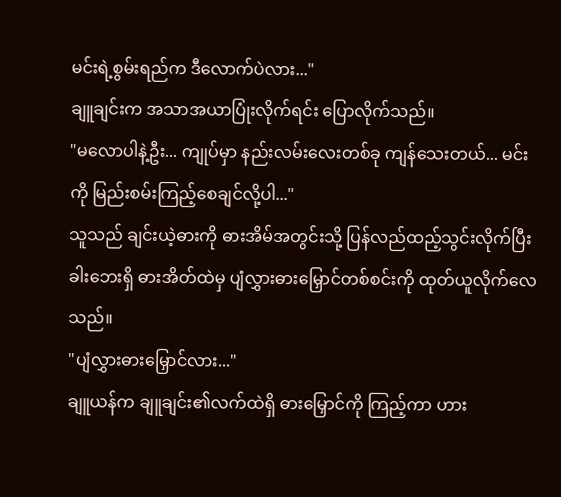မင်းရဲ့စွမ်းရည်က ဒီလောက်ပဲလား..."
ချူချင်းက အသာအယာပြုံးလိုက်ရင်း ပြောလိုက်သည်။
"မလောပါနဲ့ဦး... ကျုပ်မှာ နည်းလမ်းလေးတစ်ခု ကျန်သေးတယ်... မင်းကို မြည်းစမ်းကြည့်စေချင်လို့ပါ..."
သူသည် ချင်းယဲ့ဓားကို ဓားအိမ်အတွင်းသို့ ပြန်လည်ထည့်သွင်းလိုက်ပြီး ခါးဘေးရှိ ဓားအိတ်ထဲမှ ပျံလွှားဓားမြှောင်တစ်စင်းကို ထုတ်ယူလိုက်လေသည်။
"ပျံလွှားဓားမြှောင်လား..."
ချူယန်က ချူချင်း၏လက်ထဲရှိ ဓားမြှောင်ကို ကြည့်ကာ ဟား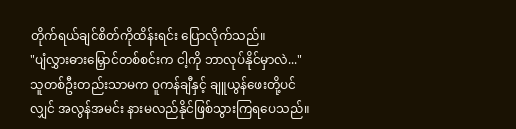တိုက်ရယ်ချင်စိတ်ကိုထိန်းရင်း ပြောလိုက်သည်။
"ပျံလွှားဓားမြှောင်တစ်စင်းက ငါ့ကို ဘာလုပ်နိုင်မှာလဲ..."
သူတစ်ဦးတည်းသာမက ဝူကန်ချီနှင့် ချူယွန်ဖေးတို့ပင်လျှင် အလွန်အမင်း နားမလည်နိုင်ဖြစ်သွားကြရပေသည်။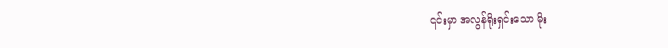၎င်းမှာ အလွန်ရိုးရှင်းသော မိုး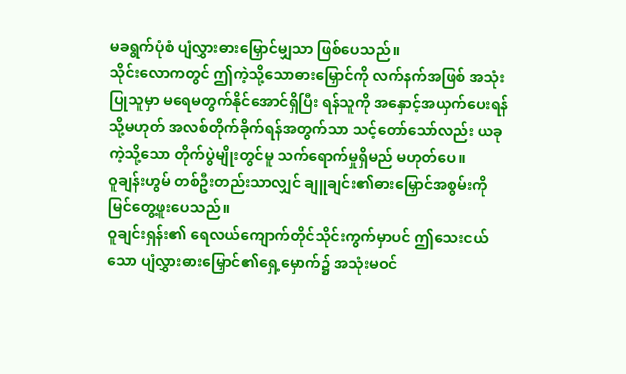မခရွက်ပုံစံ ပျံလွှားဓားမြှောင်မျှသာ ဖြစ်ပေသည်။
သိုင်းလောကတွင် ဤကဲ့သို့သောဓားမြှောင်ကို လက်နက်အဖြစ် အသုံးပြုသူမှာ မရေမတွက်နိုင်အောင်ရှိပြီး ရန်သူကို အနှောင့်အယှက်ပေးရန် သို့မဟုတ် အလစ်တိုက်ခိုက်ရန်အတွက်သာ သင့်တော်သော်လည်း ယခုကဲ့သို့သော တိုက်ပွဲမျိုးတွင်မူ သက်ရောက်မှုရှိမည် မဟုတ်ပေ။
ဝူချန်းဟွမ် တစ်ဦးတည်းသာလျှင် ချူချင်း၏ဓားမြှောင်အစွမ်းကို မြင်တွေ့ဖူးပေသည်။
ဝူချင်းရှန်း၏ ရေလယ်ကျောက်တိုင်သိုင်းကွက်မှာပင် ဤသေးငယ်သော ပျံလွှားဓားမြှောင်၏ရှေ့မှောက်၌ အသုံးမဝင်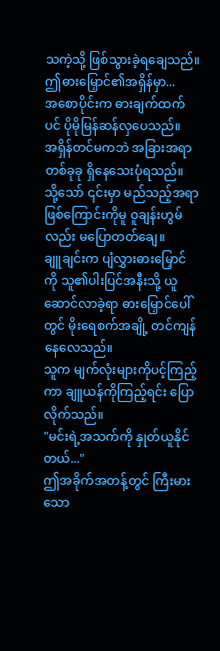သကဲ့သို့ ဖြစ်သွားခဲ့ရချေသည်။
ဤဓားမြှောင်၏အရှိန်မှာ...
အစောပိုင်းက ဓားချက်ထက်ပင် ပိုမိုမြန်ဆန်လှပေသည်။
အရှိန်တင်မကဘဲ အခြားအရာတစ်ခုခု ရှိနေသေးပုံရသည်။
သို့သော် ၎င်းမှာ မည်သည့်အရာဖြစ်ကြောင်းကိုမူ ဝူချန်းဟွမ်လည်း မပြောတတ်ချေ။
ချူချင်းက ပျံလွှားဓားမြှောင်ကို သူ၏ပါးပြင်အနီးသို့ ယူဆောင်လာခဲ့ရာ ဓားမြှောင်ပေါ်တွင် မိုးရေစက်အချို့ တင်ကျန်နေလေသည်။
သူက မျက်လုံးများကိုပင့်ကြည့်ကာ ချူယန်ကိုကြည့်ရင်း ပြောလိုက်သည်။
"မင်းရဲ့အသက်ကို နှုတ်ယူနိုင်တယ်..."
ဤအခိုက်အတန့်တွင် ကြီးမားသော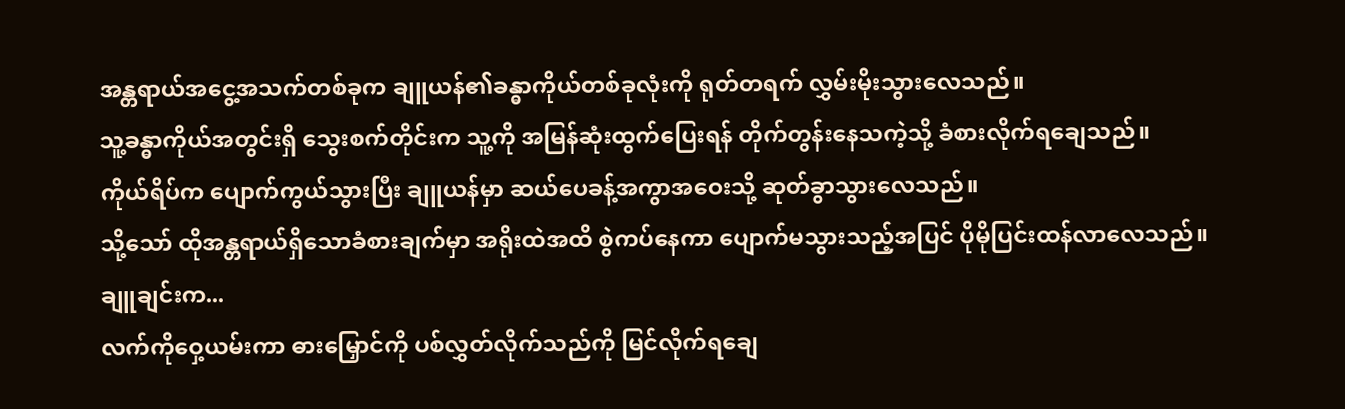အန္တရာယ်အငွေ့အသက်တစ်ခုက ချူယန်၏ခန္ဓာကိုယ်တစ်ခုလုံးကို ရုတ်တရက် လွှမ်းမိုးသွားလေသည်။
သူ့ခန္ဓာကိုယ်အတွင်းရှိ သွေးစက်တိုင်းက သူ့ကို အမြန်ဆုံးထွက်ပြေးရန် တိုက်တွန်းနေသကဲ့သို့ ခံစားလိုက်ရချေသည်။
ကိုယ်ရိပ်က ပျောက်ကွယ်သွားပြီး ချူယန်မှာ ဆယ်ပေခန့်အကွာအဝေးသို့ ဆုတ်ခွာသွားလေသည်။
သို့သော် ထိုအန္တရာယ်ရှိသောခံစားချက်မှာ အရိုးထဲအထိ စွဲကပ်နေကာ ပျောက်မသွားသည့်အပြင် ပိုမိုပြင်းထန်လာလေသည်။
ချူချင်းက...
လက်ကိုဝှေ့ယမ်းကာ ဓားမြှောင်ကို ပစ်လွှတ်လိုက်သည်ကို မြင်လိုက်ရချေ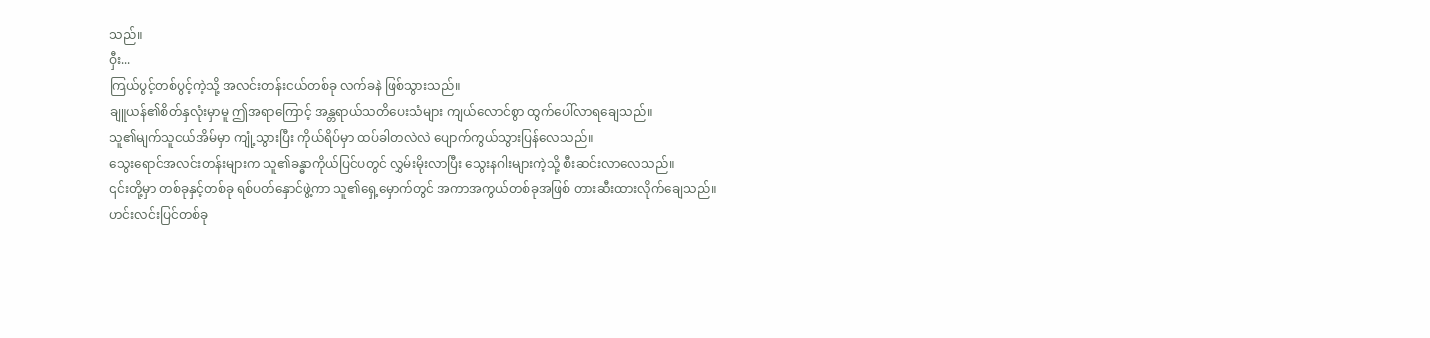သည်။
ဝှီး...
ကြယ်ပွင့်တစ်ပွင့်ကဲ့သို့ အလင်းတန်းငယ်တစ်ခု လက်ခနဲ ဖြစ်သွားသည်။
ချူယန်၏စိတ်နှလုံးမှာမူ ဤအရာကြောင့် အန္တရာယ်သတိပေးသံများ ကျယ်လောင်စွာ ထွက်ပေါ်လာရချေသည်။
သူ၏မျက်သူငယ်အိမ်မှာ ကျုံ့သွားပြီး ကိုယ်ရိပ်မှာ ထပ်ခါတလဲလဲ ပျောက်ကွယ်သွားပြန်လေသည်။
သွေးရောင်အလင်းတန်းများက သူ၏ခန္ဓာကိုယ်ပြင်ပတွင် လွှမ်းမိုးလာပြီး သွေးနဂါးများကဲ့သို့ စီးဆင်းလာလေသည်။
၎င်းတို့မှာ တစ်ခုနှင့်တစ်ခု ရစ်ပတ်နှောင်ဖွဲ့ကာ သူ၏ရှေ့မှောက်တွင် အကာအကွယ်တစ်ခုအဖြစ် တားဆီးထားလိုက်ချေသည်။
ဟင်းလင်းပြင်တစ်ခု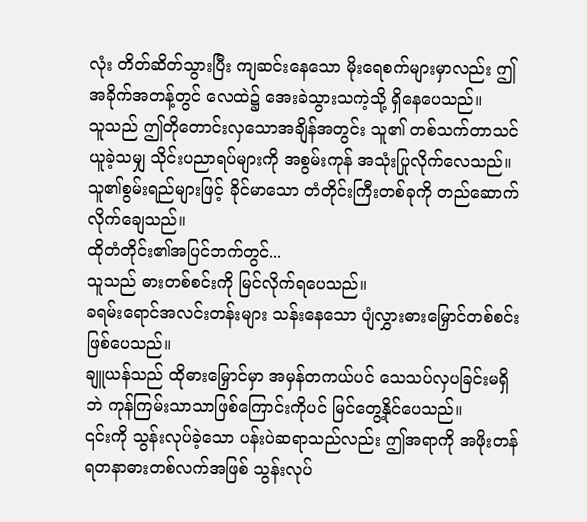လုံး တိတ်ဆိတ်သွားပြီး ကျဆင်းနေသော မိုးရေစက်များမှာလည်း ဤအခိုက်အတန့်တွင် လေထဲ၌ အေးခဲသွားသကဲ့သို့ ရှိနေပေသည်။
သူသည် ဤတိုတောင်းလှသောအချိန်အတွင်း သူ၏ တစ်သက်တာသင်ယူခဲ့သမျှ သိုင်းပညာရပ်များကို အစွမ်းကုန် အသုံးပြုလိုက်လေသည်။
သူ၏စွမ်းရည်များဖြင့် ခိုင်မာသော တံတိုင်းကြီးတစ်ခုကို တည်ဆောက်လိုက်ချေသည်။
ထိုတံတိုင်း၏အပြင်ဘက်တွင်...
သူသည် ဓားတစ်စင်းကို မြင်လိုက်ရပေသည်။
ခရမ်းရောင်အလင်းတန်းများ သန်းနေသော ပျံလွှားဓားမြှောင်တစ်စင်း ဖြစ်ပေသည်။
ချူယန်သည် ထိုဓားမြှောင်မှာ အမှန်တကယ်ပင် သေသပ်လှပခြင်းမရှိဘဲ ကုန်ကြမ်းသာသာဖြစ်ကြောင်းကိုပင် မြင်တွေ့နိုင်ပေသည်။
၎င်းကို သွန်းလုပ်ခဲ့သော ပန်းပဲဆရာသည်လည်း ဤအရာကို အဖိုးတန်ရတနာဓားတစ်လက်အဖြစ် သွန်းလုပ်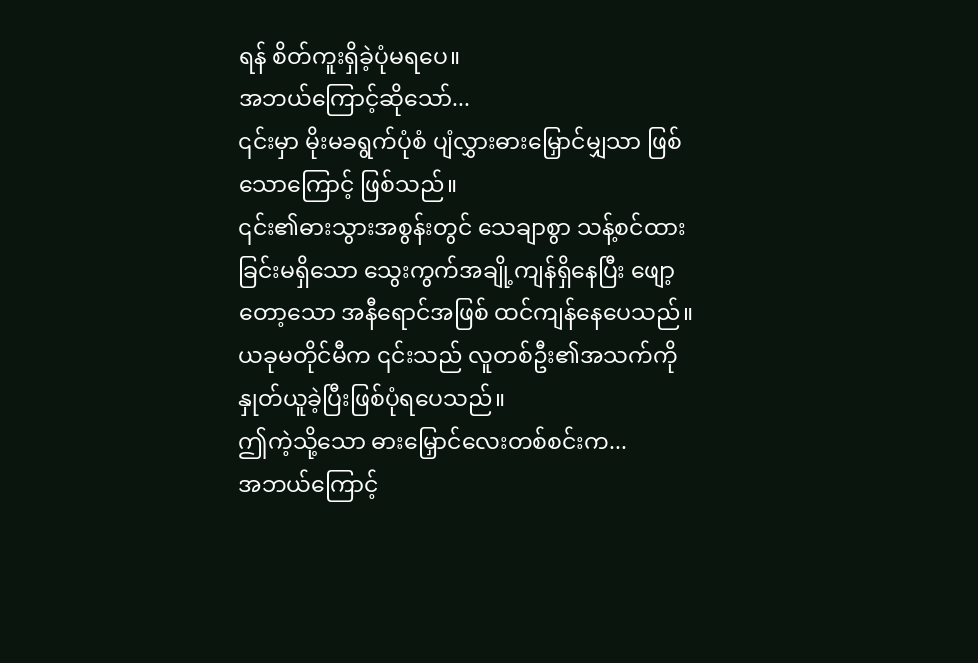ရန် စိတ်ကူးရှိခဲ့ပုံမရပေ။
အဘယ်ကြောင့်ဆိုသော်...
၎င်းမှာ မိုးမခရွက်ပုံစံ ပျံလွှားဓားမြှောင်မျှသာ ဖြစ်သောကြောင့် ဖြစ်သည်။
၎င်း၏ဓားသွားအစွန်းတွင် သေချာစွာ သန့်စင်ထားခြင်းမရှိသော သွေးကွက်အချို့ကျန်ရှိနေပြီး ဖျော့တော့သော အနီရောင်အဖြစ် ထင်ကျန်နေပေသည်။
ယခုမတိုင်မီက ၎င်းသည် လူတစ်ဦး၏အသက်ကို နှုတ်ယူခဲ့ပြီးဖြစ်ပုံရပေသည်။
ဤကဲ့သို့သော ဓားမြှောင်လေးတစ်စင်းက...
အဘယ်ကြောင့်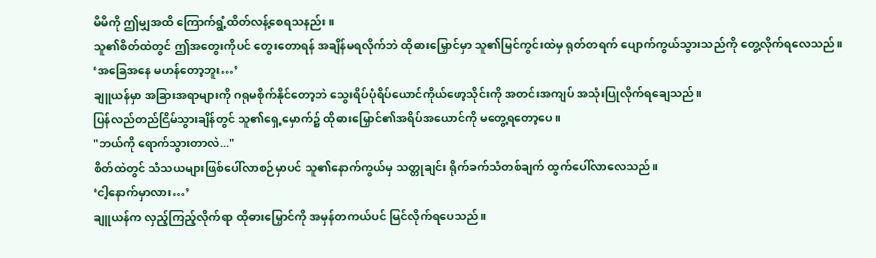မိမိကို ဤမျှအထိ ကြောက်ရွံ့ထိတ်လန့်စေရသနည်း။
သူ၏စိတ်ထဲတွင် ဤအတွေးကိုပင် တွေးတောရန် အချိန်မရလိုက်ဘဲ ထိုဓားမြှောင်မှာ သူ၏မြင်ကွင်းထဲမှ ရုတ်တရက် ပျောက်ကွယ်သွားသည်ကို တွေ့လိုက်ရလေသည်။
‘အခြေအနေ မဟန်တော့ဘူး…’
ချူယန်မှာ အခြားအရာများကို ဂရုမစိုက်နိုင်တော့ဘဲ သွေးရိပ်ပုံရိပ်ယောင်ကိုယ်ဖော့သိုင်းကို အတင်းအကျပ် အသုံးပြုလိုက်ရချေသည်။
ပြန်လည်တည်ငြိမ်သွားချိန်တွင် သူ၏ရှေ့မှောက်၌ ထိုဓားမြှောင်၏အရိပ်အယောင်ကို မတွေ့ရတော့ပေ။
"ဘယ်ကို ရောက်သွားတာလဲ..."
စိတ်ထဲတွင် သံသယများဖြစ်ပေါ်လာစဉ်မှာပင် သူ၏နောက်ကွယ်မှ သတ္တုချင်း ရိုက်ခက်သံတစ်ချက် ထွက်ပေါ်လာလေသည်။
‘ငါ့နောက်မှာလား…’
ချူယန်က လှည့်ကြည့်လိုက်ရာ ထိုဓားမြှောင်ကို အမှန်တကယ်ပင် မြင်လိုက်ရပေသည်။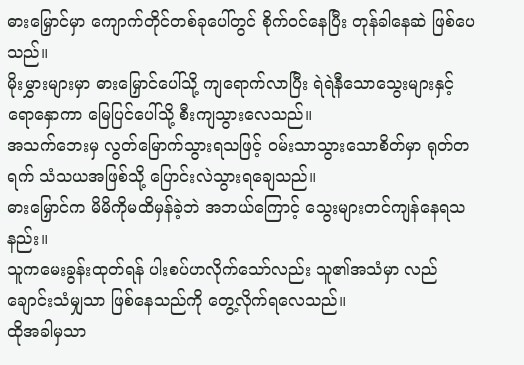ဓားမြှောင်မှာ ကျောက်တိုင်တစ်ခုပေါ်တွင် စိုက်ဝင်နေပြီး တုန်ခါနေဆဲ ဖြစ်ပေသည်။
မိုးမွှားများမှာ ဓားမြှောင်ပေါ်သို့ ကျရောက်လာပြီး ရဲရဲနီသောသွေးများနှင့် ရောနှောကာ မြေပြင်ပေါ်သို့ စီးကျသွားလေသည်။
အသက်ဘေးမှ လွတ်မြောက်သွားရသဖြင့် ဝမ်းသာသွားသောစိတ်မှာ ရုတ်တရက် သံသယအဖြစ်သို့ ပြောင်းလဲသွားရချေသည်။
ဓားမြှောင်က မိမိကိုမထိမှန်ခဲ့ဘဲ အဘယ်ကြောင့် သွေးများတင်ကျန်နေရသနည်း။
သူကမေးခွန်းထုတ်ရန် ပါးစပ်ဟလိုက်သော်လည်း သူ၏အသံမှာ လည်ချောင်းသံမျှသာ ဖြစ်နေသည်ကို တွေ့လိုက်ရလေသည်။
ထိုအခါမှသာ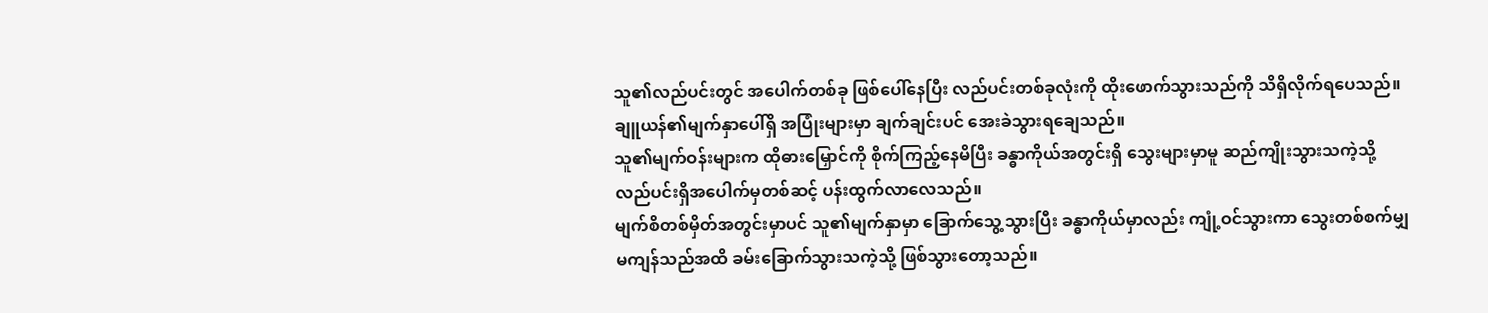သူ၏လည်ပင်းတွင် အပေါက်တစ်ခု ဖြစ်ပေါ်နေပြီး လည်ပင်းတစ်ခုလုံးကို ထိုးဖောက်သွားသည်ကို သိရှိလိုက်ရပေသည်။
ချူယန်၏မျက်နှာပေါ်ရှိ အပြုံးများမှာ ချက်ချင်းပင် အေးခဲသွားရချေသည်။
သူ၏မျက်ဝန်းများက ထိုဓားမြှောင်ကို စိုက်ကြည့်နေမိပြီး ခန္ဓာကိုယ်အတွင်းရှိ သွေးများမှာမူ ဆည်ကျိုးသွားသကဲ့သို့ လည်ပင်းရှိအပေါက်မှတစ်ဆင့် ပန်းထွက်လာလေသည်။
မျက်စိတစ်မှိတ်အတွင်းမှာပင် သူ၏မျက်နှာမှာ ခြောက်သွေ့သွားပြီး ခန္ဓာကိုယ်မှာလည်း ကျုံ့ဝင်သွားကာ သွေးတစ်စက်မျှမကျန်သည်အထိ ခမ်းခြောက်သွားသကဲ့သို့ ဖြစ်သွားတော့သည်။